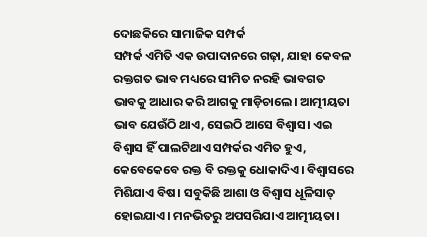ଦୋଛକିରେ ସାମାଜିକ ସମ୍ପର୍କ
ସମ୍ପର୍କ ଏମିତି ଏକ ଉପାଦାନରେ ଗଢ଼ା, ଯାହା କେବଳ ରକ୍ତଗତ ଭାବ ମଧ୍ୟରେ ସୀମିତ ନରହି ଭାବଗତ ଭାବକୁ ଆଧାର କରି ଆଗକୁ ମାଡ଼ିଚାଲେ। ଆତ୍ମୀୟତା ଭାବ ଯେଉଁଠି ଥାଏ, ସେଇଠି ଆସେ ବିଶ୍ୱାସ। ଏଇ ବିଶ୍ୱାସ ହିଁ ପାଲଟିଥାଏ ସମ୍ପର୍କର ଏମିତ ହୁଏ, କେବେକେବେ ରକ୍ତ ବି ରକ୍ତକୁ ଧୋକାଦିଏ। ବିଶ୍ୱାସରେ ମିଶିଯାଏ ବିଷ। ସବୁକିଛି ଆଶା ଓ ବିଶ୍ୱାସ ଧୂଳିସାତ୍ ହୋଇଯାଏ। ମନଭିତରୁ ଅପସରିଯାଏ ଆତ୍ମୀୟତା।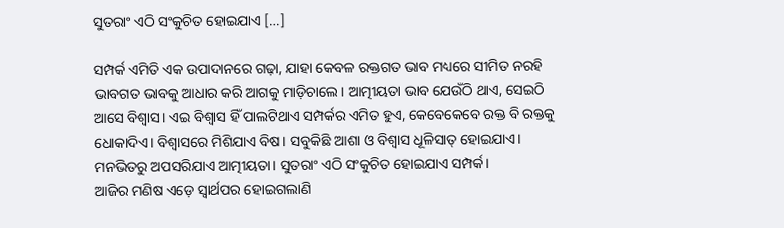ସୁତରାଂ ଏଠି ସଂକୁଚିତ ହୋଇଯାଏ […]

ସମ୍ପର୍କ ଏମିତି ଏକ ଉପାଦାନରେ ଗଢ଼ା, ଯାହା କେବଳ ରକ୍ତଗତ ଭାବ ମଧ୍ୟରେ ସୀମିତ ନରହି ଭାବଗତ ଭାବକୁ ଆଧାର କରି ଆଗକୁ ମାଡ଼ିଚାଲେ। ଆତ୍ମୀୟତା ଭାବ ଯେଉଁଠି ଥାଏ, ସେଇଠି ଆସେ ବିଶ୍ୱାସ। ଏଇ ବିଶ୍ୱାସ ହିଁ ପାଲଟିଥାଏ ସମ୍ପର୍କର ଏମିତ ହୁଏ, କେବେକେବେ ରକ୍ତ ବି ରକ୍ତକୁ ଧୋକାଦିଏ। ବିଶ୍ୱାସରେ ମିଶିଯାଏ ବିଷ। ସବୁକିଛି ଆଶା ଓ ବିଶ୍ୱାସ ଧୂଳିସାତ୍ ହୋଇଯାଏ। ମନଭିତରୁ ଅପସରିଯାଏ ଆତ୍ମୀୟତା। ସୁତରାଂ ଏଠି ସଂକୁଚିତ ହୋଇଯାଏ ସମ୍ପର୍କ।
ଆଜିର ମଣିଷ ଏଡ଼େ ସ୍ୱାର୍ଥପର ହୋଇଗଲାଣି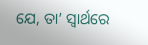ଯେ, ତା’ ସ୍ୱାର୍ଥରେ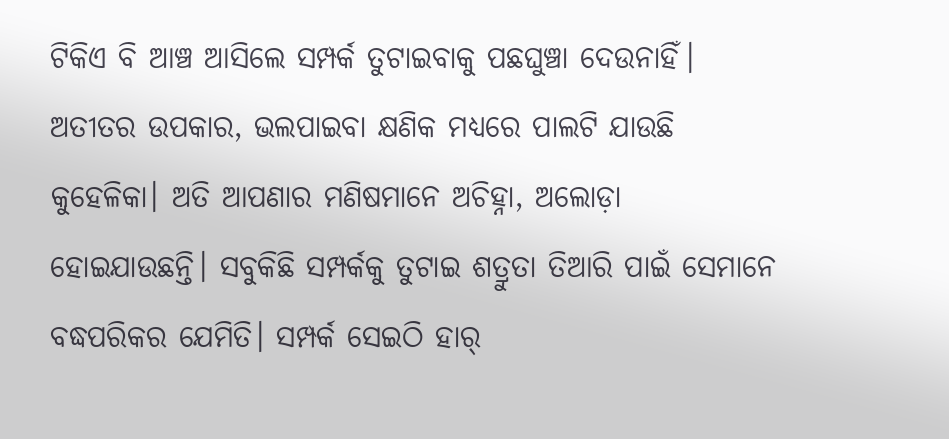ଟିକିଏ ବି ଆଞ୍ଚ ଆସିଲେ ସମ୍ପର୍କ ତୁଟାଇବାକୁ ପଛଘୁଞ୍ଚା ଦେଉନାହିଁ। ଅତୀତର ଉପକାର, ଭଲପାଇବା କ୍ଷଣିକ ମଧ୍ୟରେ ପାଲଟି ଯାଉଛି କୁହେଳିକା। ଅତି ଆପଣାର ମଣିଷମାନେ ଅଚିହ୍ନା, ଅଲୋଡ଼ା ହୋଇଯାଉଛନ୍ତି। ସବୁକିଛି ସମ୍ପର୍କକୁ ତୁଟାଇ ଶତ୍ରୁତା ତିଆରି ପାଇଁ ସେମାନେ ବଦ୍ଧପରିକର ଯେମିତି। ସମ୍ପର୍କ ସେଇଠି ହାର୍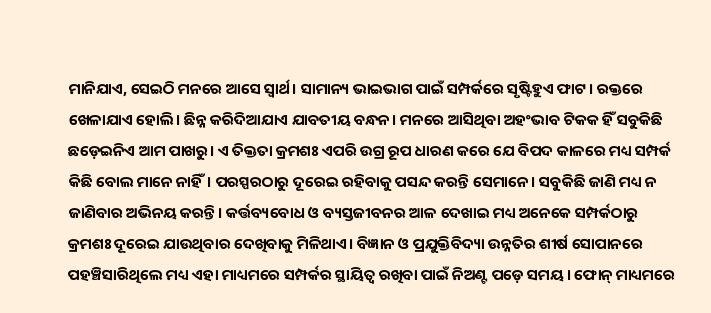ମାନିଯାଏ, ସେଇଠି ମନରେ ଆସେ ସ୍ୱାର୍ଥ। ସାମାନ୍ୟ ଭାଇଭାଗ ପାଇଁ ସମ୍ପର୍କରେ ସୃଷ୍ଟିହୁଏ ଫାଟ। ରକ୍ତରେ ଖେଳାଯାଏ ହୋଲି। ଛିନ୍ନ କରିଦିଆଯାଏ ଯାବତୀୟ ବନ୍ଧନ। ମନରେ ଆସିଥିବା ଅହଂଭାବ ଟିକକ ହିଁ ସବୁକିଛି ଛଡ଼େଇନିଏ ଆମ ପାଖରୁ। ଏ ତିକ୍ତତା କ୍ରମଶଃ ଏପରି ଉଗ୍ର ରୂପ ଧାରଣ କରେ ଯେ ବିପଦ କାଳରେ ମଧ୍ୟ ସମ୍ପର୍କ କିଛି ବୋଲ ମାନେ ନାହିଁ। ପରସ୍ପରଠାରୁ ଦୂରେଇ ରହିବାକୁ ପସନ୍ଦ କରନ୍ତି ସେମାନେ। ସବୁକିଛି ଜାଣି ମଧ୍ୟ ନ ଜାଣିବାର ଅଭିନୟ କରନ୍ତି। କର୍ତ୍ତବ୍ୟବୋଧ ଓ ବ୍ୟସ୍ତଜୀବନର ଆଳ ଦେଖାଇ ମଧ୍ୟ ଅନେକେ ସମ୍ପର୍କଠାରୁ କ୍ରମଶଃ ଦୂରେଇ ଯାଉଥିବାର ଦେଖିବାକୁ ମିଳିଥାଏ। ବିଜ୍ଞାନ ଓ ପ୍ରଯୁକ୍ତିବିଦ୍ୟା ଉନ୍ନତିର ଶୀର୍ଷ ସୋପାନରେ ପହଞ୍ଚିସାରିଥିଲେ ମଧ୍ୟ ଏହା ମାଧ୍ୟମରେ ସମ୍ପର୍କର ସ୍ଥାୟିତ୍ୱ ରଖିବା ପାଇଁ ନିଅଣ୍ଟ ପଡ଼େ ସମୟ। ଫୋନ୍ ମାଧ୍ୟମରେ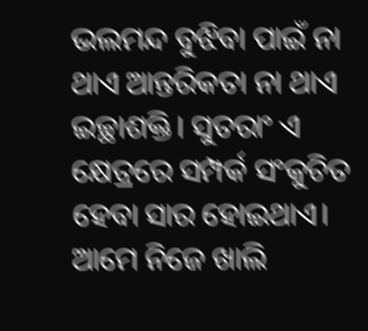ଭଲମନ୍ଦ ବୁଝିବା ପାଇଁ ନା ଥାଏ ଆନ୍ତରିକତା ନା ଥାଏ ଇଚ୍ଛାଶକ୍ତି। ସୁତରାଂ ଏ କ୍ଷେତ୍ରରେ ସମ୍ପର୍କ ସଂକୁଚିତ ହେବା ସାର ହୋଇଥାଏ।
ଆମେ ନିଜେ ଖାଲି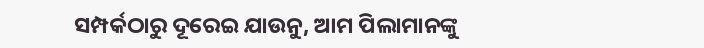ସମ୍ପର୍କଠାରୁ ଦୂରେଇ ଯାଉନୁ, ଆମ ପିଲାମାନଙ୍କୁ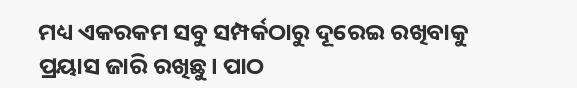ମଧ୍ୟ ଏକରକମ ସବୁ ସମ୍ପର୍କଠାରୁ ଦୂରେଇ ରଖିବାକୁ ପ୍ରୟାସ ଜାରି ରଖିଛୁ। ପାଠ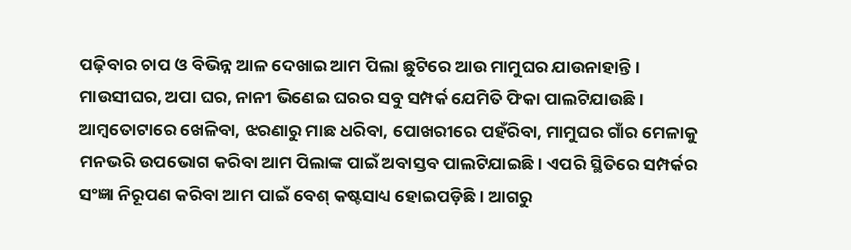ପଢ଼ିବାର ଚାପ ଓ ବିଭିନ୍ନ ଆଳ ଦେଖାଇ ଆମ ପିଲା ଛୁଟିରେ ଆଉ ମାମୁଘର ଯାଉନାହାନ୍ତି। ମାଉସୀଘର, ଅପା ଘର, ନାନୀ ଭିଣେଇ ଘରର ସବୁ ସମ୍ପର୍କ ଯେମିତି ଫିକା ପାଲଟିଯାଉଛି। ଆମ୍ୱତୋଟାରେ ଖେଳିବା, ଝରଣାରୁ ମାଛ ଧରିବା, ପୋଖରୀରେ ପହଁରିବା, ମାମୁଘର ଗାଁର ମେଳାକୁ ମନଭରି ଉପଭୋଗ କରିବା ଆମ ପିଲାଙ୍କ ପାଇଁ ଅବାସ୍ତବ ପାଲଟିଯାଇଛି। ଏପରି ସ୍ଥିତିରେ ସମ୍ପର୍କର ସଂଜ୍ଞା ନିରୂପଣ କରିବା ଆମ ପାଇଁ ବେଶ୍ କଷ୍ଟସାଧ୍ୟ ହୋଇପଡ଼ିଛି। ଆଗରୁ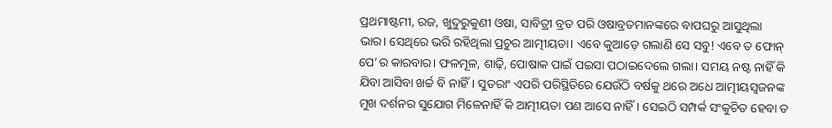ପ୍ରଥମାଷ୍ଟମୀ, ରଜ, ଖୁଦୁରୁକୁଣୀ ଓଷା, ସାବିତ୍ରୀ ବ୍ରତ ପରି ଓଷାବ୍ରତମାନଙ୍କରେ ବାପଘରୁ ଆସୁଥିଲା ଭାର। ସେଥିରେ ଭରି ରହିଥିଲା ପ୍ରଚୁର ଆତ୍ମୀୟତା। ଏବେ କୁଆଡ଼େ ଗଲାଣି ସେ ସବୁ! ଏବେ ତ ଫୋନ୍ ପେ’ର କାରବାର। ଫଳମୂଳ, ଶାଢ଼ି, ପୋଷାକ ପାଇଁ ପଇସା ପଠାଇଦେଲେ ଗଲା। ସମୟ ନଷ୍ଟ ନାହିଁ କି ଯିବା ଆସିବା ଖର୍ଚ୍ଚ ବି ନାହିଁ। ସୁତରାଂ ଏପରି ପରିସ୍ଥିତିରେ ଯେଉଁଠି ବର୍ଷକୁ ଥରେ ଅଧେ ଆତ୍ମୀୟସ୍ୱଜନଙ୍କ ମୁଖ ଦର୍ଶନର ସୁଯୋଗ ମିଳେନାହିଁ କି ଆତ୍ମୀୟତା ପଣ ଆସେ ନାହିଁ। ସେଇଠି ସମ୍ପର୍କ ସଂକୁଚିତ ହେବା ତ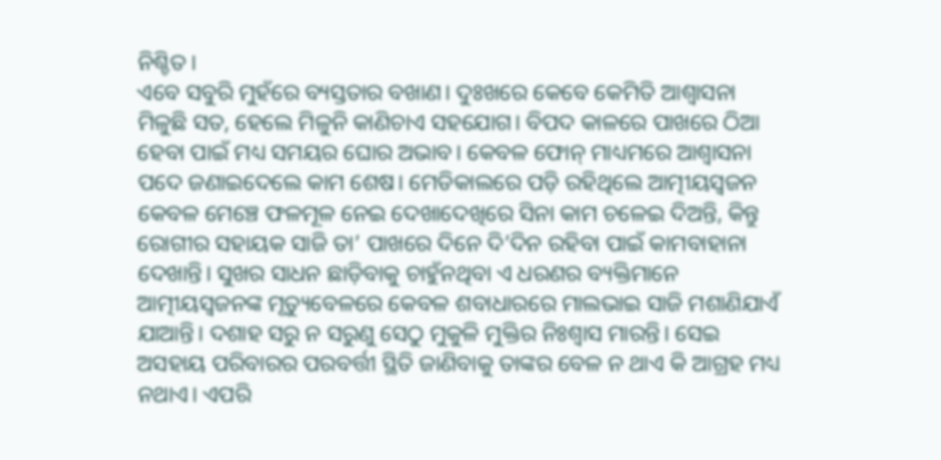ନିଶ୍ଚିତ।
ଏବେ ସବୁରି ମୁହଁରେ ବ୍ୟସ୍ତତାର ବଖାଣ। ଦୁଃଖରେ କେବେ କେମିତି ଆଶ୍ୱାସନା ମିଳୁଛି ସତ, ହେଲେ ମିଳୁନି କାଣିଚାଏ ସହଯୋଗ। ବିପଦ କାଳରେ ପାଖରେ ଠିଆ ହେବା ପାଇଁ ମଧ୍ୟ ସମୟର ଘୋର ଅଭାବ। କେବଳ ଫୋନ୍ ମାଧ୍ୟମରେ ଆଶ୍ୱାସନା ପଦେ ଜଣାଇଦେଲେ କାମ ଶେଷ। ମେଡିକାଲରେ ପଡ଼ି ରହିଥିଲେ ଆତ୍ମୀୟସ୍ୱଜନ କେବଳ ମେଞ୍ଚେ ଫଳମୂଳ ନେଇ ଦେଖାଦେଖିରେ ସିନା କାମ ଚଳେଇ ଦିଅନ୍ତି, କିନ୍ତୁ ରୋଗୀର ସହାୟକ ସାଜି ତା’ ପାଖରେ ଦିନେ ଦି’ଦିନ ରହିବା ପାଇଁ କାମବାହାନା ଦେଖାନ୍ତି। ସୁଖର ସାଧନ ଛାଡ଼ିବାକୁ ଚାହୁଁନଥିବା ଏ ଧରଣର ବ୍ୟକ୍ତିମାନେ ଆତ୍ମୀୟସ୍ୱଜନଙ୍କ ମୃତ୍ୟୁବେଳରେ କେବଳ ଶବାଧାରରେ ମାଲଭାଇ ସାଜି ମଶାଣିଯାଏଁ ଯାଆନ୍ତି। ଦଶାହ ସରୁ ନ ସରୁଣୁ ସେଠୁ ମୁକୁଳି ମୁକ୍ତିର ନିଃଶ୍ୱାସ ମାରନ୍ତି। ସେଇ ଅସହାୟ ପରିବାରର ପରବର୍ତ୍ତୀ ସ୍ଥିତି ଜାଣିବାକୁ ତାଙ୍କର ବେଳ ନ ଥାଏ କି ଆଗ୍ରହ ମଧ୍ୟ ନଥାଏ। ଏପରି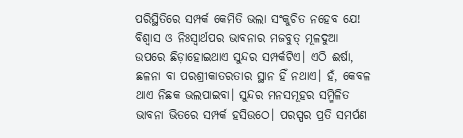ପରିସ୍ଥିତିରେ ସମ୍ପର୍କ କେମିତି ଭଲା ସଂକୁଚିତ ନହେବ ଯେ!
ବିଶ୍ୱାସ ଓ ନିଃସ୍ୱାର୍ଥପର ଭାବନାର ମଜବୁତ୍ ମୂଳଦୁଆ ଉପରେ ଛିଡ଼ାହୋଇଥାଏ ସୁନ୍ଦର ସମ୍ପର୍କଟିଏ। ଏଠି ଈର୍ଷା, ଛଳନା ବା ପରଶ୍ରୀକାତରତାର ସ୍ଥାନ ହିଁ ନଥାଏ। ହଁ, କେବଳ ଥାଏ ନିଛକ ଭଲପାଇବା। ସୁନ୍ଦର ମନସମୂହର ସମ୍ମିଳିତ ଭାବନା ଭିତରେ ସମ୍ପର୍କ ହସିଉଠେ। ପରସ୍ପର ପ୍ରତି ସମର୍ପଣ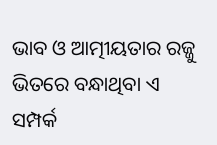ଭାବ ଓ ଆତ୍ମୀୟତାର ରଜ୍ଜୁ ଭିତରେ ବନ୍ଧାଥିବା ଏ ସମ୍ପର୍କ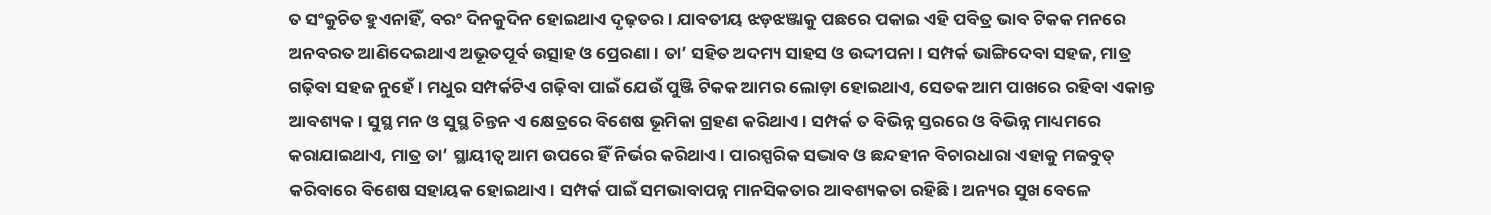ତ ସଂକୁଚିତ ହୁଏନାହିଁ, ବରଂ ଦିନକୁଦିନ ହୋଇଥାଏ ଦୃଢ଼ତର। ଯାବତୀୟ ଝଡ଼ଝଞ୍ଜାକୁ ପଛରେ ପକାଇ ଏହି ପବିତ୍ର ଭାବ ଟିକକ ମନରେ ଅନବରତ ଆଣିଦେଇଥାଏ ଅଭୂତପୂର୍ବ ଉତ୍ସାହ ଓ ପ୍ରେରଣା। ତା’ ସହିତ ଅଦମ୍ୟ ସାହସ ଓ ଉଦ୍ଦୀପନା। ସମ୍ପର୍କ ଭାଙ୍ଗିଦେବା ସହଜ, ମାତ୍ର ଗଢ଼ିବା ସହଜ ନୁହେଁ। ମଧୁର ସମ୍ପର୍କଟିଏ ଗଢ଼ିବା ପାଇଁ ଯେଉଁ ପୁଞ୍ଜି ଟିକକ ଆମର ଲୋଡ଼ା ହୋଇଥାଏ, ସେତକ ଆମ ପାଖରେ ରହିବା ଏକାନ୍ତ ଆବଶ୍ୟକ। ସୁସ୍ଥ ମନ ଓ ସୁସ୍ଥ ଚିନ୍ତନ ଏ କ୍ଷେତ୍ରରେ ବିଶେଷ ଭୂମିକା ଗ୍ରହଣ କରିଥାଏ। ସମ୍ପର୍କ ତ ବିଭିନ୍ନ ସ୍ତରରେ ଓ ବିଭିନ୍ନ ମାଧ୍ୟମରେ କରାଯାଇଥାଏ, ମାତ୍ର ତା’ ସ୍ଥାୟୀତ୍ୱ ଆମ ଉପରେ ହିଁ ନିର୍ଭର କରିଥାଏ। ପାରସ୍ପରିକ ସଦ୍ଭାବ ଓ ଛନ୍ଦହୀନ ବିଚାରଧାରା ଏହାକୁ ମଜବୁତ୍ କରିବାରେ ବିଶେଷ ସହାୟକ ହୋଇଥାଏ। ସମ୍ପର୍କ ପାଇଁ ସମଭାବାପନ୍ନ ମାନସିକତାର ଆବଶ୍ୟକତା ରହିଛି। ଅନ୍ୟର ସୁଖ ବେଳେ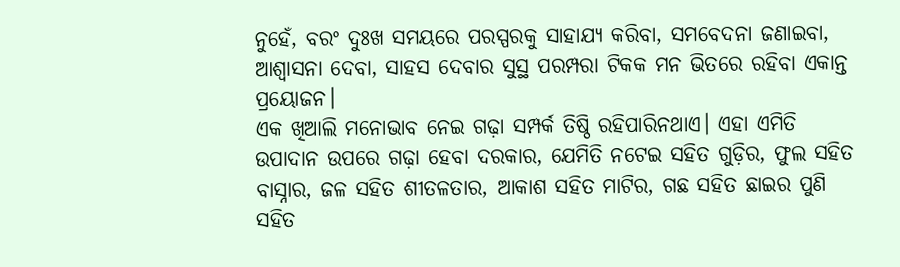ନୁହେଁ, ବରଂ ଦୁଃଖ ସମୟରେ ପରସ୍ପରକୁ ସାହାଯ୍ୟ କରିବା, ସମବେଦନା ଜଣାଇବା, ଆଶ୍ୱାସନା ଦେବା, ସାହସ ଦେବାର ସୁସ୍ଥ ପରମ୍ପରା ଟିକକ ମନ ଭିତରେ ରହିବା ଏକାନ୍ତ ପ୍ରୟୋଜନ।
ଏକ ଖିଆଲି ମନୋଭାବ ନେଇ ଗଢ଼ା ସମ୍ପର୍କ ତିଷ୍ଠି ରହିପାରିନଥାଏ। ଏହା ଏମିତି ଉପାଦାନ ଉପରେ ଗଢ଼ା ହେବା ଦରକାର, ଯେମିତି ନଟେଇ ସହିତ ଗୁଡ଼ିର, ଫୁଲ ସହିତ ବାସ୍ନାର, ଜଳ ସହିତ ଶୀତଳତାର, ଆକାଶ ସହିତ ମାଟିର, ଗଛ ସହିତ ଛାଇର ପୁଣି ସହିତ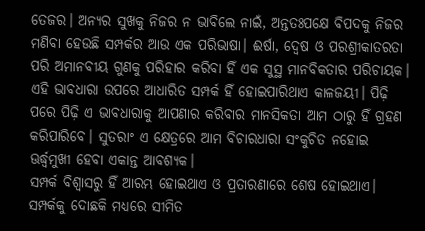ତେଜର। ଅନ୍ୟର ସୁଖକୁ ନିଜର ନ ଭାବିଲେ ନାଇଁ, ଅନ୍ତତଃପକ୍ଷେ ବିପଦକୁ ନିଜର ମଣିବା ହେଉଛି ସମ୍ପର୍କର ଆଉ ଏକ ପରିଭାଷା। ଈର୍ଷା, ଦ୍ୱେଷ ଓ ପରଶ୍ରୀକାତରତା ପରି ଅମାନବୀୟ ଗୁଣକୁ ପରିହାର କରିବା ହିଁ ଏକ ସୁସ୍ଥ ମାନବିକତାର ପରିଚାୟକ। ଏହି ଭାବଧାରା ଉପରେ ଆଧାରିତ ସମ୍ପର୍କ ହିଁ ହୋଇପାରିଥାଏ କାଳଜୟୀ। ପିଢ଼ି ପରେ ପିଢ଼ି ଏ ଭାବଧାରାକୁ ଆପଣାର କରିବାର ମାନସିକତା ଆମ ଠାରୁ ହିଁ ଗ୍ରହଣ କରିପାରିବେ। ସୁତରାଂ ଏ କ୍ଷେତ୍ରରେ ଆମ ବିଚାରଧାରା ସଂକୁଚିତ ନହୋଇ ଊର୍ଦ୍ଧ୍ବମୁଖୀ ହେବା ଏକାନ୍ତ ଆବଶ୍ୟକ।
ସମ୍ପର୍କ ବିଶ୍ୱାସରୁ ହିଁ ଆରମ୍ଭ ହୋଇଥାଏ ଓ ପ୍ରତାରଣାରେ ଶେଷ ହୋଇଥାଏ। ସମ୍ପର୍କକୁ ଦୋଛକି ମଧ୍ୟରେ ସୀମିତ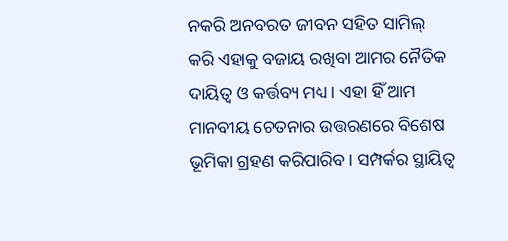ନକରି ଅନବରତ ଜୀବନ ସହିତ ସାମିଲ୍ କରି ଏହାକୁ ବଜାୟ ରଖିବା ଆମର ନୈତିକ ଦାୟିତ୍ୱ ଓ କର୍ତ୍ତବ୍ୟ ମଧ୍ୟ। ଏହା ହିଁ ଆମ ମାନବୀୟ ଚେତନାର ଉତ୍ତରଣରେ ବିଶେଷ ଭୂମିକା ଗ୍ରହଣ କରିପାରିବ। ସମ୍ପର୍କର ସ୍ଥାୟିତ୍ୱ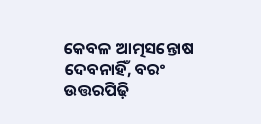କେବଳ ଆତ୍ମସନ୍ତୋଷ ଦେବନାହିଁ, ବରଂ ଉତ୍ତରପିଢ଼ି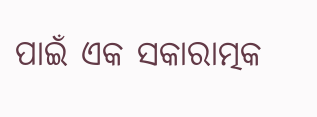ପାଇଁ ଏକ ସକାରାତ୍ମକ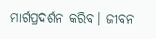ମାର୍ଗପ୍ରଦର୍ଶନ କରିବ। ଜୀବନ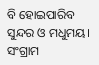ବି ହୋଇପାରିବ ସୁନ୍ଦର ଓ ମଧୁମୟ।
ସଂଗ୍ରାମ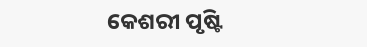କେଶରୀ ପୃଷ୍ଟି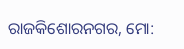ରାଜକିଶୋରନଗର, ମୋ: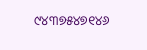୯୪୩୭୫୪୭୧୪୬